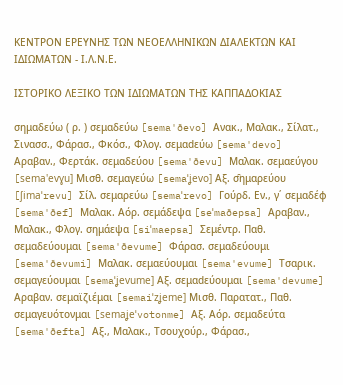ΚΕΝΤΡΟΝ ΕΡΕΥΝΗΣ ΤΩΝ ΝΕΟΕΛΛΗΝΙΚΩΝ ΔΙΑΛΕΚΤΩΝ ΚΑΙ ΙΔΙΩΜΑΤΩΝ - Ι.Λ.Ν.Ε.

ΙΣΤΟΡΙΚΟ ΛΕΞΙΚΟ TΩΝ ΙΔΙΩΜΑΤΩΝ ΤΗΣ ΚΑΠΠΑΔΟΚΙΑΣ

σημαδεύω ( ρ. ) σεμαδεύω [sema'ðevo] Ανακ., Μαλακ., Σίλατ., Σινασσ., Φάρασ., Φκόσ., Φλογ. σεμαdεύω [sema'devo] Αραβαν., Φερτάκ. σεμαδεύου [sema'ðevu] Μαλακ. σεμαεύγου [sema'evɣu] Μισθ. σεμαγεύω [semaˈʝevo] Αξ. σ̑ημαρεύου [ʃimaˈrevu] Σίλ. σεμαρεύω [semaˈrevo] Γούρδ. Εν., γ΄ σεμαδέφ [sema'ðef] Μαλακ. Αόρ. σεμάδεψα [seˈmaðepsa] Αραβαν., Μαλακ., Φλογ. σημάεψα [siˈmaepsa] Σεμέντρ. Παθ. σεμαδεύουμαι [sema'ðevume] Φάρασ. σεμαδεύουμι [sema'ðevumi] Μαλακ. σεμαεύουμαι [sema'evume] Τσαρικ. σεμαγεύουμαι [semaˈʝevume] Αξ. σεμαdεύουμαι [sema'devume] Αραβαν. σεμαϊζιέμαι [semaiˈzʝeme] Μισθ. Παρατατ., Παθ. σεμαγευότονμαι [semaʝeˈvotonme] Αξ. Αόρ. σεμαδεύτα [sema'ðefta] Αξ., Μαλακ., Τσουχούρ., Φάρασ.,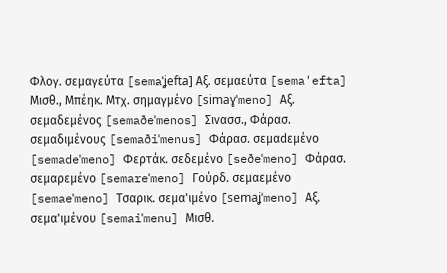Φλογ. σεμαγεύτα [semaˈʝefta] Αξ. σεμαεύτα [sema'efta] Μισθ., Μπέηκ. Μτχ. σημαγμένο [simaɣˈmeno] Αξ. σεμαδεμένος [semaðeˈmenos] Σινασσ., Φάρασ. σεμαδιμένους [semaðiˈmenus] Φάρασ. σεμαdεμένο [semadeˈmeno] Φερτάκ. σεδεμένο [seðeˈmeno] Φάρασ. σεμαρεμένο [semareˈmeno] Γούρδ. σεμαεμένο [semaeˈmeno] Τσαρικ. σεμα'ιμένο [semaʝˈmeno] Αξ. σεμα'ιμένου [semaiˈmenu] Μισθ.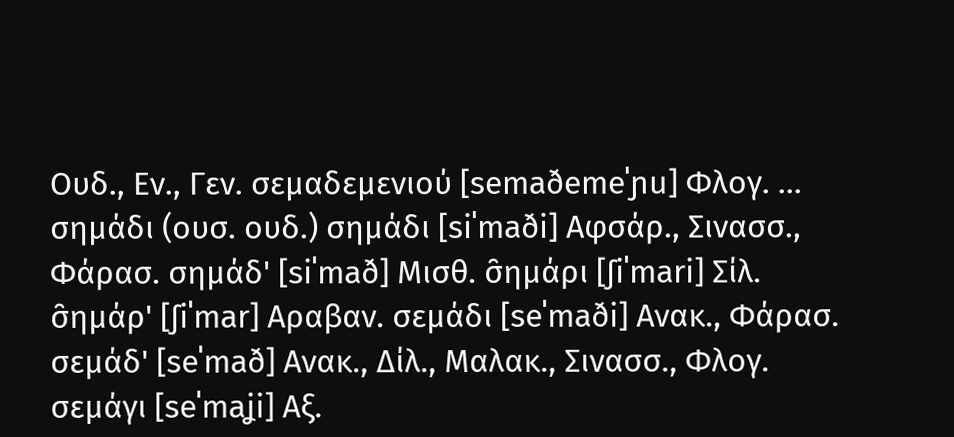Ουδ., Εν., Γεν. σεμαδεμενιού [semaðemeˈɲu] Φλογ. ...
σημάδι (ουσ. ουδ.) σημάδι [siˈmaði] Αφσάρ., Σινασσ., Φάρασ. σημάδ' [siˈmað] Μισθ. σ̑ημάρι [ʃiˈmari] Σίλ. σ̑ημάρ' [ʃiˈmar] Αραβαν. σεμάδι [seˈmaði] Ανακ., Φάρασ. σεμάδ' [seˈmað] Ανακ., Δίλ., Μαλακ., Σινασσ., Φλογ. σεμάγι [seˈmaʝi] Αξ.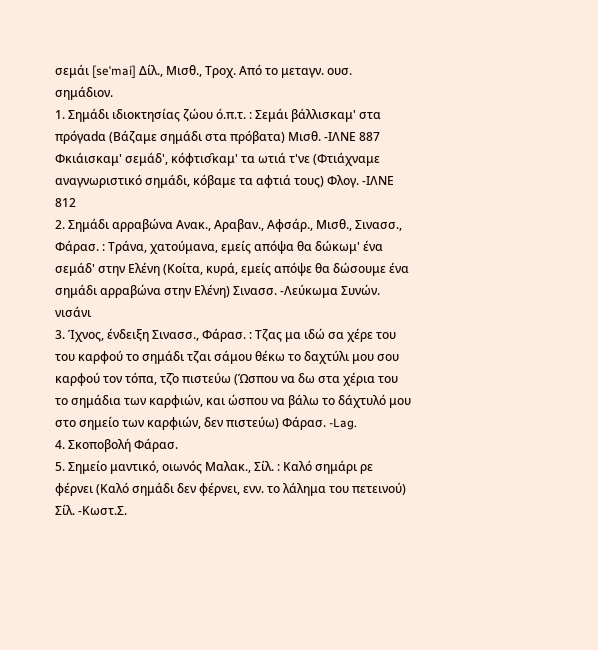σεμάι [seˈmai] Δίλ., Μισθ., Τροχ. Από το μεταγν. ουσ. σημάδιον.
1. Σημάδι ιδιοκτησίας ζώου ό.π.τ. : Σεμάι βάλλισκαμ' στα πρόγαdα (Βάζαμε σημάδι στα πρόβατα) Μισθ. -ΙΛΝΕ 887 Φκιάισκαμ' σεμάδ', κόφτισ̑καμ' τα ωτιά τ'νε (Φτιάχναμε αναγνωριστικό σημάδι, κόβαμε τα αφτιά τους) Φλογ. -ΙΛΝΕ 812
2. Σημάδι αρραβώνα Ανακ., Αραβαν., Αφσάρ., Μισθ., Σινασσ., Φάρασ. : Τράνα, χατούμανα, εμείς απόψα θα δώκωμ' ένα σεμάδ' στην Ελένη (Κοίτα, κυρά, εμείς απόψε θα δώσουμε ένα σημάδι αρραβώνα στην Ελένη) Σινασσ. -Λεύκωμα Συνών. νισάνι
3. Ίχνος, ένδειξη Σινασσ., Φάρασ. : Tζας μα ιδώ σα χέρε του του καρφού το σημάδι τζαι σάμου θέκω το δαχτύλι μου σου καρφού τον τόπα, τζ̑ο πιστεύω (Ώσπου να δω στα χέρια του το σημάδια των καρφιών, και ώσπου να βάλω το δάχτυλό μου στο σημείο των καρφιών, δεν πιστεύω) Φάρασ. -Lag.
4. Σκοποβολή Φάρασ.
5. Σημείο μαντικό, οιωνός Μαλακ., Σίλ. : Καλό σημάρι ρε φέρνει (Καλό σημάδι δεν φέρνει, ενν. το λάλημα του πετεινού) Σίλ. -Κωστ.Σ.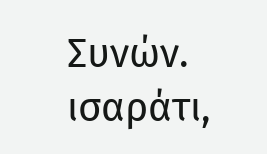Συνών. ισαράτι,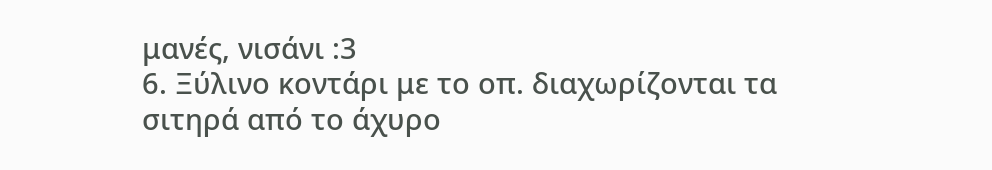μανές, νισάνι :3
6. Ξύλινο κοντάρι με το οπ. διαχωρίζονται τα σιτηρά από το άχυρο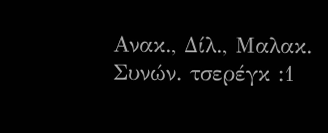Ανακ., Δίλ., Μαλακ. Συνών. τσερέγκ :1